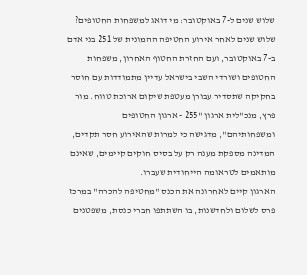שלוש שנים ל-7 באוקטובר: מי דואג למשפחות החטופים?
שלוש שנים לאחר אירוע החטיפה ההמונית של 251 בני אדם ב-7 באוקטובר, ועם החזרת החטוף האחרון, משפחות החטופים ושורדי השבי בישראל עדיין מתמודדות עם חוסר בחקיקה שתסדיר עבורן מעטפת שיקום ארוכת טווח. מור פרץ, מנכ"לית ארגון "255 - ארגון החטופים ומשפחותיהם", מדגישה כי למרות שהאירוע חסר תקדים, המדינה מספקת מענה רק על בסיס חוקים קיימים, שאינם מותאמים לטראומה הייחודית שעברו.
הארגון קיים לאחרונה את הכנס "מחטיפה להכרה" במרכז פרס לשלום ולחדשנות, בו השתתפו חברי כנסת, משפטנים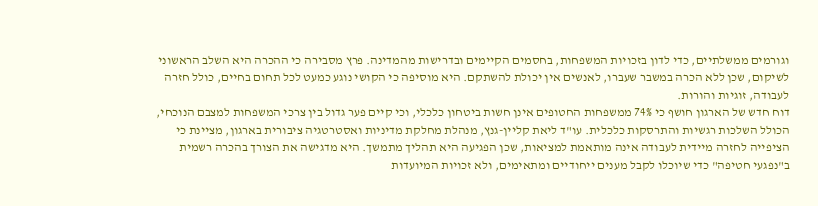וגורמים ממשלתיים, כדי לדון בזכויות המשפחות, בחסמים הקיימים ובדרישות מהמדינה. פרץ מסבירה כי ההכרה היא השלב הראשוני לשיקום, שכן ללא הכרה במשבר שעברו, לאנשים אין יכולת להשתקם. היא מוסיפה כי הקושי נוגע כמעט לכל תחום בחיים, כולל חזרה לעבודה, זוגיות והורות.
דוח חדש של הארגון חושף כי 74% ממשפחות החטופים אינן חשות ביטחון כלכלי, וכי קיים פער גדול בין צרכי המשפחות למצבם הנוכחי, הכולל השלכות רגשיות והתרסקות כלכלית. עו"ד ליאת קליין-גנץ, מנהלת מחלקת מדיניות ואסטרטגיה ציבורית בארגון, מציינת כי הציפייה לחזרה מיידית לעבודה אינה מותאמת למציאות, שכן הפגיעה היא תהליך מתמשך. היא מדגישה את הצורך בהכרה רשמית ב"נפגעי חטיפה" כדי שיוכלו לקבל מענים ייחודיים ומתאימים, ולא זכויות המיועדות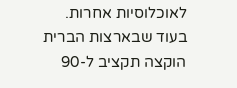לאוכלוסיות אחרות.
בעוד שבארצות הברית הוקצה תקציב ל-90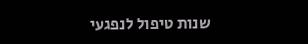שנות טיפול לנפגעי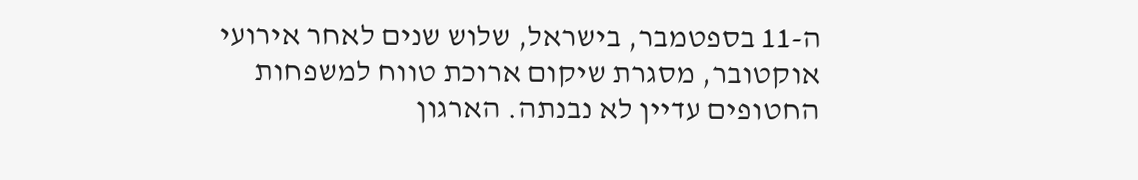ה-11 בספטמבר, בישראל, שלוש שנים לאחר אירועי אוקטובר, מסגרת שיקום ארוכת טווח למשפחות החטופים עדיין לא נבנתה. הארגון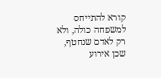קורא להתייחס למשפחה כולה, ולא רק לאדם שנחטף, שכן אירוע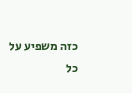כזה משפיע על כל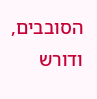הסובבים, ודורש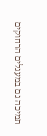תמיכה גם במעגלים הרחוקים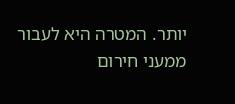יותר. המטרה היא לעבור ממעני חירום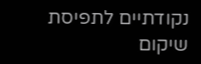נקודתיים לתפיסת שיקום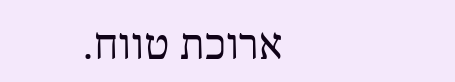ארוכת טווח.